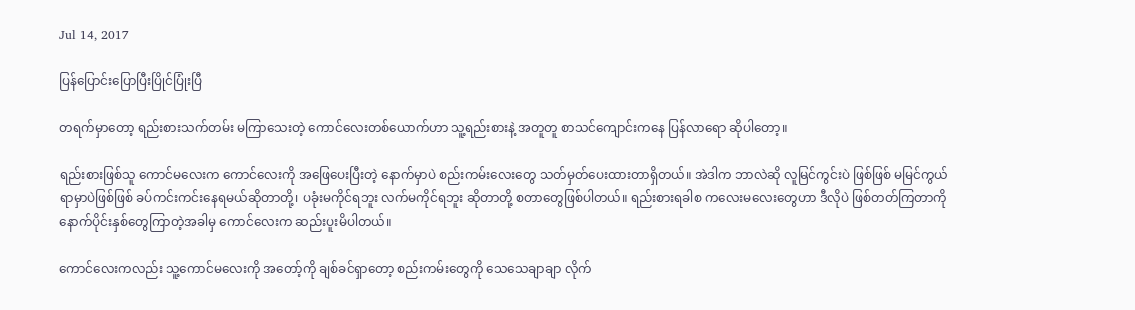Jul 14, 2017

ပြန်ပြောင်းပြောပြီးပြိုင်ပြုံးပြီ

တရက်မှာတော့ ရည်းစားသက်တမ်း မကြာသေးတဲ့ ကောင်လေးတစ်ယောက်ဟာ သူ့ရည်းစားနဲ့ အတူတူ စာသင်ကျောင်းကနေ ပြန်လာရော ဆိုပါတော့။

ရည်းစားဖြစ်သူ ကောင်မလေးက ကောင်လေးကို အဖြေပေးပြီးတဲ့ နောက်မှာပဲ စည်းကမ်းလေးတွေ သတ်မှတ်ပေးထားတာရှိတယ်။ အဲဒါက ဘာလဲဆို လူမြင်ကွင်းပဲ ဖြစ်ဖြစ် မမြင်ကွယ်ရာမှာပဲဖြစ်ဖြစ် ခပ်ကင်းကင်းနေရမယ်ဆိုတာတို့၊ ပခုံးမကိုင်ရဘူး လက်မကိုင်ရဘူး ဆိုတာတို့ စတာတွေဖြစ်ပါတယ်။ ရည်းစားရခါစ ကလေးမလေးတွေဟာ ဒီလိုပဲ ဖြစ်တတ်ကြတာကို နောက်ပိုင်းနှစ်တွေကြာတဲ့အခါမှ ကောင်လေးက ဆည်းပူးမိပါတယ်။

ကောင်လေးကလည်း သူ့ကောင်မလေးကို အတော့်ကို ချစ်ခင်ရှာတော့ စည်းကမ်းတွေကို သေသေချာချာ လိုက်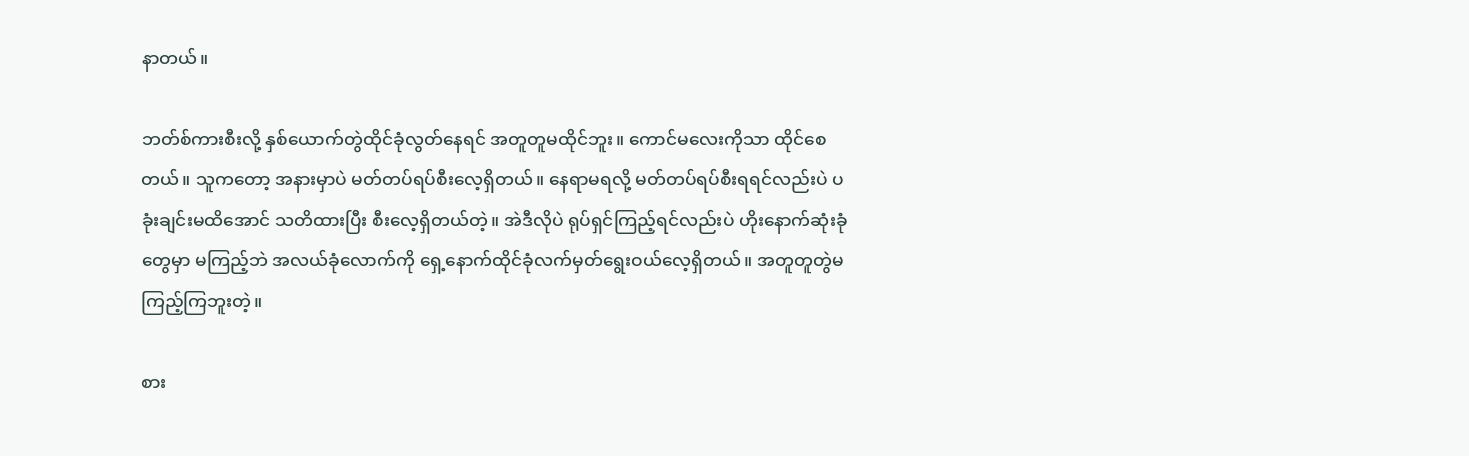နာတယ်။

ဘတ်စ်ကားစီးလို့ နှစ်ယောက်တွဲထိုင်ခုံလွတ်နေရင် အတူတူမထိုင်ဘူး။ ကောင်မလေးကိုသာ ထိုင်စေတယ်။ သူကတော့ အနားမှာပဲ မတ်တပ်ရပ်စီးလေ့ရှိတယ်။ နေရာမရလို့ မတ်တပ်ရပ်စီးရရင်လည်းပဲ ပခုံးချင်းမထိအောင် သတိထားပြီး စီးလေ့ရှိတယ်တဲ့။ အဲဒီလိုပဲ ရုပ်ရှင်ကြည့်ရင်လည်းပဲ ဟိုးနောက်ဆုံးခုံတွေမှာ မကြည့်ဘဲ အလယ်ခုံလောက်ကို ရှေ့နောက်ထိုင်ခုံလက်မှတ်ရွေးဝယ်လေ့ရှိတယ်။ အတူတူတွဲမကြည့်ကြဘူးတဲ့။

စား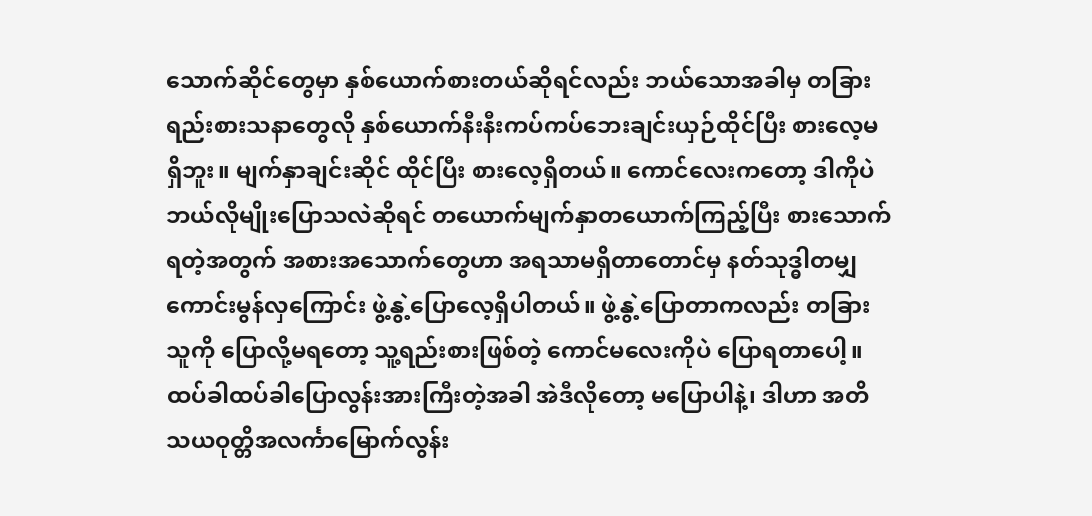သောက်ဆိုင်တွေမှာ နှစ်ယောက်စားတယ်ဆိုရင်လည်း ဘယ်သောအခါမှ တခြားရည်းစားသနာတွေလို နှစ်ယောက်နီးနီးကပ်ကပ်ဘေးချင်းယှဉ်ထိုင်ပြီး စားလေ့မရှိဘူး။ မျက်နှာချင်းဆိုင် ထိုင်ပြီး စားလေ့ရှိတယ်။ ကောင်လေးကတော့ ဒါကိုပဲ ဘယ်လိုမျိုးပြောသလဲဆိုရင် တယောက်မျက်နှာတယောက်ကြည့်ပြီး စားသောက်ရတဲ့အတွက် အစားအသောက်တွေဟာ အရသာမရှိတာတောင်မှ နတ်သုဒ္ဓါတမျှ ကောင်းမွန်လှကြောင်း ဖွဲ့နွဲ့ပြောလေ့ရှိပါတယ်။ ဖွဲ့နွဲ့ပြောတာကလည်း တခြားသူကို ပြောလို့မရတော့ သူ့ရည်းစားဖြစ်တဲ့ ကောင်မလေးကိုပဲ ပြောရတာပေါ့။ ထပ်ခါထပ်ခါပြောလွန်းအားကြီးတဲ့အခါ အဲဒီလိုတော့ မပြောပါနဲ့၊ ဒါဟာ အတိသယဝုတ္တိအလင်္ကာမြောက်လွန်း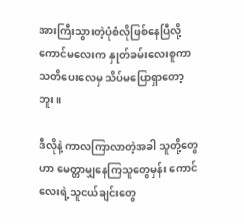အားကြီးသွားတဲ့ပုံစံလိုဖြစ်နေပြီလို့ ကောင်မလေးက နှုတ်ခမ်းလေးစူကာ သတိပေးလေမှ သိပ်မပြောရှာတော့ဘူး။

ဒီလိုနဲ့ ကာလကြာလာတဲ့အခါ သူတို့တွေဟာ မေတ္တာမျှနေကြသူတွေမှန်း ကောင်လေးရဲ့သူငယ်ချင်းတွေ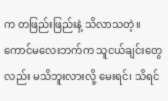က တဖြည်းဖြည်းနဲ့ သိလာသတဲ့။ ကောင်မလေးဘက်က သူငယ်ချင်းတွေလည်း မသိဘူးလားလို့ မေးရင်၊ သိရင်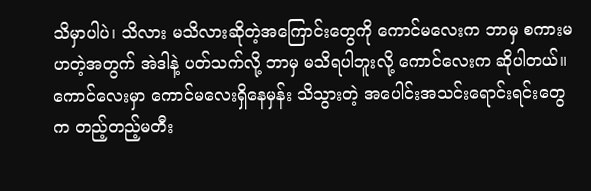သိမှာပါပဲ၊ သိလား မသိလားဆိုတဲ့အကြောင်းတွေကို ကောင်မလေးက ဘာမှ စကားမဟတဲ့အတွက် အဲဒါနဲ့ ပတ်သက်လို့ ဘာမှ မသိရပါဘူးလို့ ကောင်လေးက ဆိုပါတယ်။ ကောင်လေးမှာ ကောင်မလေးရှိနေမှန်း သိသွားတဲ့ အပေါင်းအသင်းရောင်းရင်းတွေက တည့်တည့်မတီး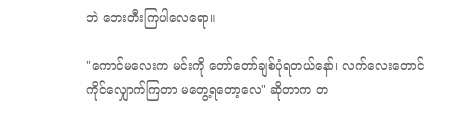ဘဲ ဘေးတီးကြပါလေရော။

"ကောင်မလေးက မင်းကို တော်တော်ချစ်ပုံရတယ်နော်၊ လက်လေးတောင် ကိုင်လျှောက်ကြတာ မတွေ့ရတော့လေ" ဆိုတာက တ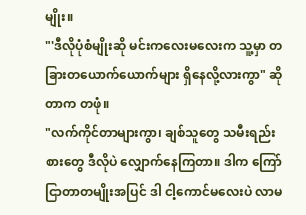မျိုး။
"'ဒီလိုပုံစံမျိုးဆို မင်းကလေးမလေးက သူ့မှာ တခြားတယောက်ယောက်များ ရှိနေလို့လားကွာ" ဆိုတာက တဖုံ။
"လက်ကိုင်တာများကွာ၊ ချစ်သူတွေ သမီးရည်းစားတွေ ဒီလိုပဲ လျှောက်နေကြတာ။ ဒါက ကြော်ငြာတာတမျိုးအပြင် ဒါ ငါ့ကောင်မလေးပဲ လာမ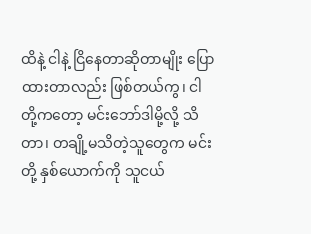ထိနဲ့ ငါနဲ့ ငြိနေတာဆိုတာမျိုး ပြောထားတာလည်း ဖြစ်တယ်ကွ၊ ငါတို့ကတော့ မင်းဘော်ဒါမို့လို့ သိတာ၊ တချို့မသိတဲ့သူတွေက မင်းတို့ နှစ်ယောက်ကို သူငယ်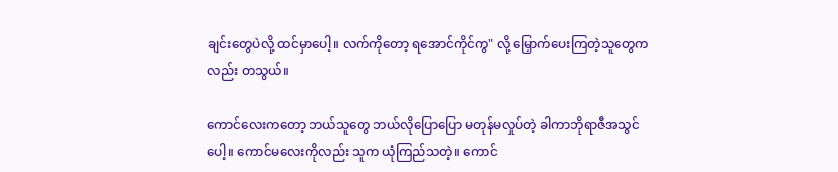ချင်းတွေပဲလို့ ထင်မှာပေါ့။ လက်ကိုတော့ ရအောင်ကိုင်ကွ" လို့ မြှောက်ပေးကြတဲ့သူတွေကလည်း တသွယ်။

ကောင်လေးကတော့ ဘယ်သူတွေ ဘယ်လိုပြောပြော မတုန်မလှုပ်တဲ့ ခါကာဘိုရာဇီအသွင်ပေါ့။ ကောင်မလေးကိုလည်း သူက ယုံကြည်သတဲ့။ ကောင်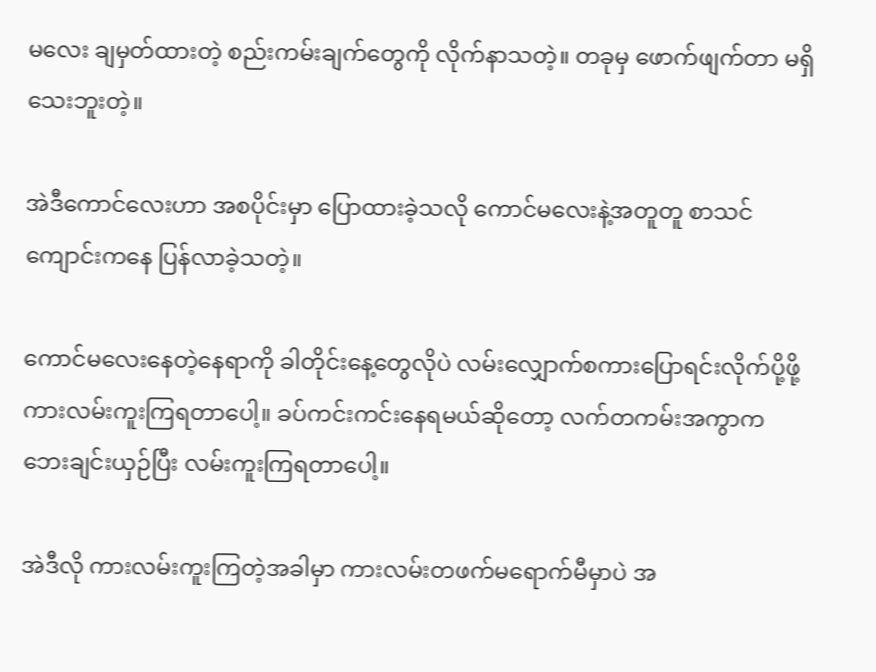မလေး ချမှတ်ထားတဲ့ စည်းကမ်းချက်တွေကို လိုက်နာသတဲ့။ တခုမှ ဖောက်ဖျက်တာ မရှိသေးဘူးတဲ့။

အဲဒီကောင်လေးဟာ အစပိုင်းမှာ ပြောထားခဲ့သလို ကောင်မလေးနဲ့အတူတူ စာသင်ကျောင်းကနေ ပြန်လာခဲ့သတဲ့။

ကောင်မလေးနေတဲ့နေရာကို ခါတိုင်းနေ့တွေလိုပဲ လမ်းလျှောက်စကားပြောရင်းလိုက်ပို့ဖို့ ကားလမ်းကူးကြရတာပေါ့။ ခပ်ကင်းကင်းနေရမယ်ဆိုတော့ လက်တကမ်းအကွာက ဘေးချင်းယှဉ်ပြီး လမ်းကူးကြရတာပေါ့။

အဲဒီလို ကားလမ်းကူးကြတဲ့အခါမှာ ကားလမ်းတဖက်မရောက်မီမှာပဲ အ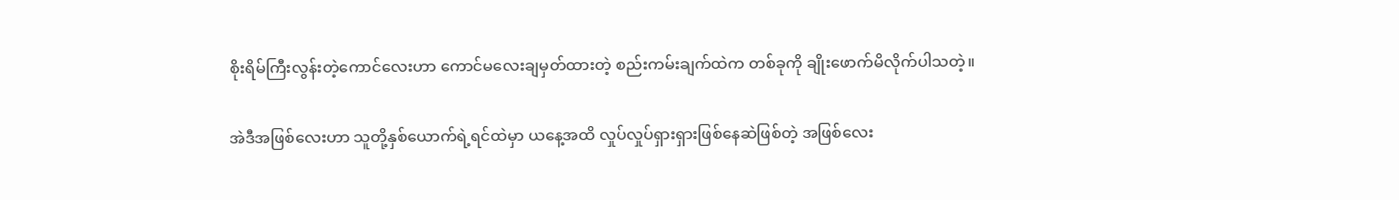စိုးရိမ်ကြီးလွန်းတဲ့ကောင်လေးဟာ ကောင်မလေးချမှတ်ထားတဲ့ စည်းကမ်းချက်ထဲက တစ်ခုကို ချိုးဖောက်မိလိုက်ပါသတဲ့။

အဲဒီအဖြစ်လေးဟာ သူတို့နှစ်ယောက်ရဲ့ရင်ထဲမှာ ယနေ့အထိ လှုပ်လှုပ်ရှားရှားဖြစ်နေဆဲဖြစ်တဲ့ အဖြစ်လေး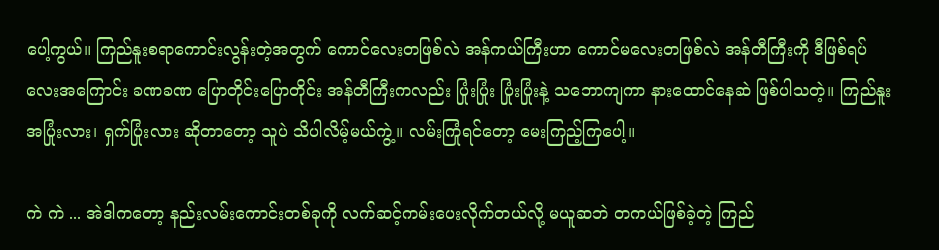ပေါ့ကွယ်။ ကြည်နူးစရာကောင်းလွန်းတဲ့အတွက် ကောင်လေးတဖြစ်လဲ အန်ကယ်ကြီးဟာ ကောင်မလေးတဖြစ်လဲ အန်တီကြီးကို ဒီဖြစ်ရပ်လေးအကြောင်း ခဏခဏ ပြောတိုင်းပြောတိုင်း အန်တီကြီးကလည်း ပြုံးပြုံး ပြုံးပြုံးနဲ့ သဘောကျကာ နားထောင်နေဆဲ ဖြစ်ပါသတဲ့။ ကြည်နူးအပြုံးလား၊ ရှက်ပြုံးလား ဆိုတာတော့ သူပဲ သိပါလိမ့်မယ်ကွဲ့။ လမ်းကြုံရင်တော့ မေးကြည့်ကြပေါ့။

ကဲ ကဲ ... အဲဒါကတော့ နည်းလမ်းကောင်းတစ်ခုကို လက်ဆင့်ကမ်းပေးလိုက်တယ်လို့ မယူဆဘဲ တကယ်ဖြစ်ခဲ့တဲ့ ကြည်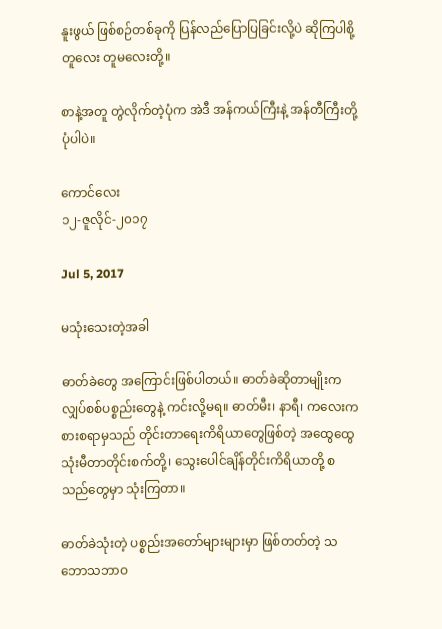နူးဖွယ် ဖြစ်စဉ်တစ်ခုကို ပြန်လည်ပြောပြခြင်းလို့ပဲ ဆိုကြပါစို့ တူလေး တူမလေးတို့။

စာနဲ့အတူ တွဲလိုက်တဲ့ပုံက အဲဒီ အန်ကယ်ကြီးနဲ့ အန်တီကြီးတို့ပုံပါပဲ။

ကောင်လေး
၁၂-ဇူလိုင်-၂၀၁၇

Jul 5, 2017

မသုံးသေးတဲ့အခါ

ဓာတ်ခဲတွေ အကြောင်းဖြစ်ပါတယ်။ ဓာတ်ခဲဆိုတာမျိုးက လျှပ်စစ်ပစ္စည်းတွေနဲ့ ကင်းလို့မရ။ ဓာတ်မီး၊ နာရီ၊ ကလေးကစားစရာမှသည် တိုင်းတာရေးကိရိယာတွေဖြစ်တဲ့ အထွေထွေသုံးမီတာတိုင်းစက်တို့၊ သွေးပေါင်ချိန်တိုင်းကိရိယာတို့ စသည်တွေမှာ သုံးကြတာ။

ဓာတ်ခဲသုံးတဲ့ ပစ္စည်းအတော်များများမှာ ဖြစ်တတ်တဲ့ သဘောသဘာဝ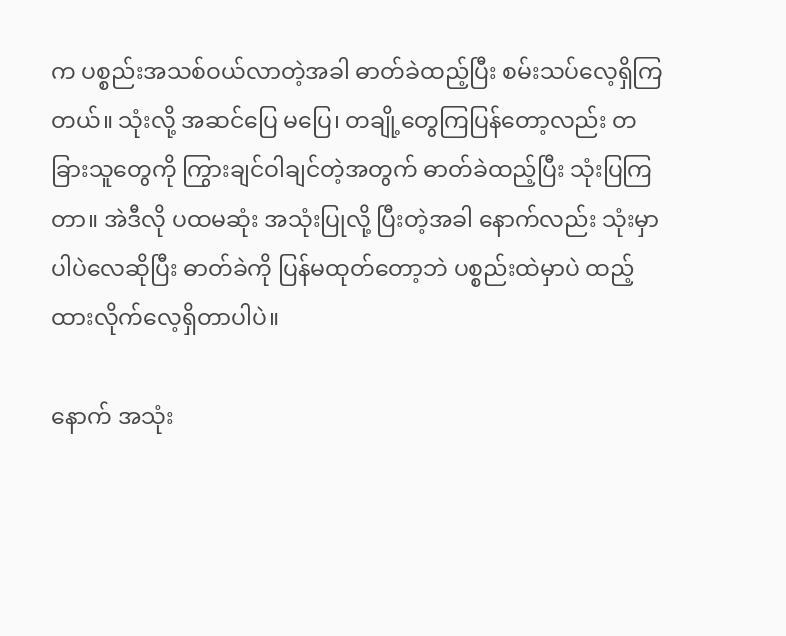က ပစ္စည်းအသစ်ဝယ်လာတဲ့အခါ ဓာတ်ခဲထည့်ပြီး စမ်းသပ်လေ့ရှိကြတယ်။ သုံးလို့ အဆင်ပြေ မပြေ၊ တချို့တွေကြပြန်တော့လည်း တခြားသူတွေကို ကြွားချင်ဝါချင်တဲ့အတွက် ဓာတ်ခဲထည့်ပြီး သုံးပြကြတာ။ အဲဒီလို ပထမဆုံး အသုံးပြုလို့ ပြီးတဲ့အခါ နောက်လည်း သုံးမှာပါပဲလေဆိုပြီး ဓာတ်ခဲကို ပြန်မထုတ်တော့ဘဲ ပစ္စည်းထဲမှာပဲ ထည့်ထားလိုက်လေ့ရှိတာပါပဲ။

နောက် အသုံး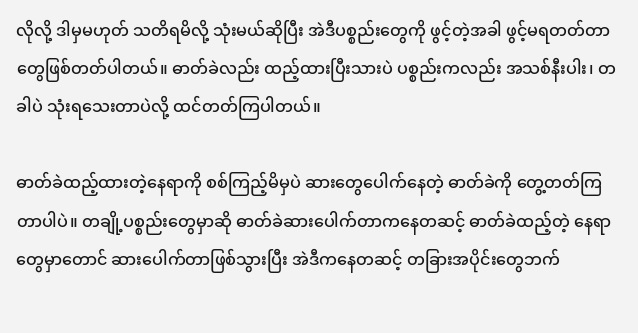လိုလို့ ဒါမှမဟုတ် သတိရမိလို့ သုံးမယ်ဆိုပြီး အဲဒီပစ္စည်းတွေကို ဖွင့်တဲ့အခါ ဖွင့်မရတတ်တာတွေဖြစ်တတ်ပါတယ်။ ဓာတ်ခဲလည်း ထည့်ထားပြီးသားပဲ ပစ္စည်းကလည်း အသစ်နီးပါး၊ တခါပဲ သုံးရသေးတာပဲလို့ ထင်တတ်ကြပါတယ်။

ဓာတ်ခဲထည့်ထားတဲ့နေရာကို စစ်ကြည့်မိမှပဲ ဆားတွေပေါက်နေတဲ့ ဓာတ်ခဲကို တွေ့တတ်ကြတာပါပဲ။ တချို့ပစ္စည်းတွေမှာဆို ဓာတ်ခဲဆားပေါက်တာကနေတဆင့် ဓာတ်ခဲထည့်တဲ့ နေရာတွေမှာတောင် ဆားပေါက်တာဖြစ်သွားပြီး အဲဒီကနေတဆင့် တခြားအပိုင်းတွေဘက်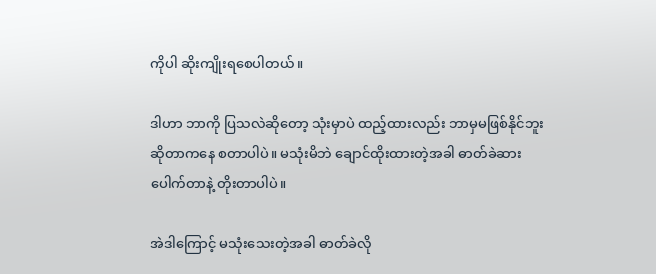ကိုပါ ဆိုးကျိုးရစေပါတယ်။

ဒါဟာ ဘာကို ပြသလဲဆိုတော့ သုံးမှာပဲ ထည့်ထားလည်း ဘာမှမဖြစ်နိုင်ဘူးဆိုတာကနေ စတာပါပဲ။ မသုံးမိဘဲ ချောင်ထိုးထားတဲ့အခါ ဓာတ်ခဲဆားပေါက်တာနဲ့ တိုးတာပါပဲ။

အဲဒါကြောင့် မသုံးသေးတဲ့အခါ ဓာတ်ခဲလို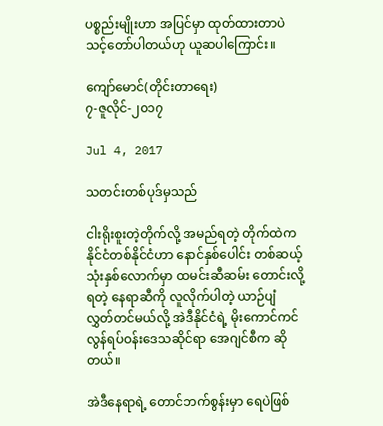ပစ္စည်းမျိုးဟာ အပြင်မှာ ထုတ်ထားတာပဲ သင့်တော်ပါတယ်ဟု ယူဆပါကြောင်း။

ကျော်မောင်(တိုင်းတာရေး)
၇-ဇူလိုင်-၂၀၁၇

Jul 4, 2017

သတင်းတစ်ပုဒ်မှသည်

ငါးရိုးစူးတဲ့တိုက်လို့ အမည်ရတဲ့ တိုက်ထဲက နိုင်ငံတစ်နိုင်ငံဟာ နောင်နှစ်ပေါင်း တစ်ဆယ့်သုံးနှစ်လောက်မှာ ထမင်းဆီဆမ်း တောင်းလို့ရတဲ့ နေရာဆီကို လူလိုက်ပါတဲ့ ယာဉ်ပျံ လွှတ်တင်မယ်လို့ အဲဒီနိုင်ငံရဲ့ မိုးကောင်ကင်လွန်ရပ်ဝန်းဒေသဆိုင်ရာ အေဂျင်စီက ဆိုတယ်။

အဲဒီနေရာရဲ့ တောင်ဘက်စွန်းမှာ ရေပဲဖြစ်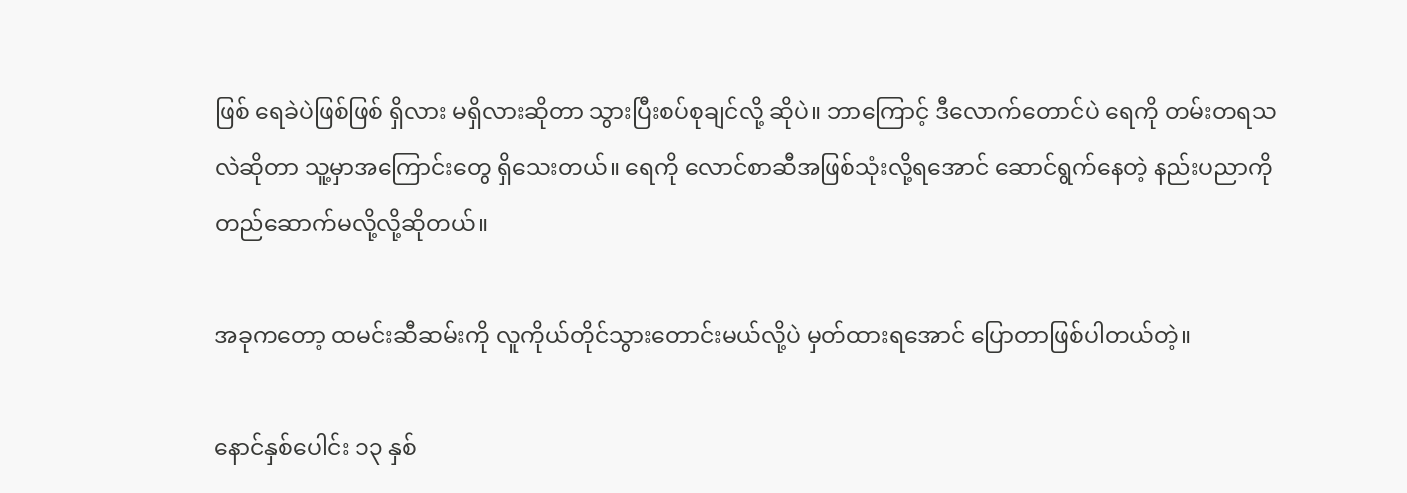ဖြစ် ရေခဲပဲဖြစ်ဖြစ် ရှိလား မရှိလားဆိုတာ သွားပြီးစပ်စုချင်လို့ ဆိုပဲ။ ဘာကြောင့် ဒီလောက်တောင်ပဲ ရေကို တမ်းတရသလဲဆိုတာ သူ့မှာအကြောင်းတွေ ရှိသေးတယ်။ ရေကို လောင်စာဆီအဖြစ်သုံးလို့ရအောင် ဆောင်ရွက်နေတဲ့ နည်းပညာကို တည်ဆောက်မလို့လို့ဆိုတယ်။

အခုကတော့ ထမင်းဆီဆမ်းကို လူကိုယ်တိုင်သွားတောင်းမယ်လို့ပဲ မှတ်ထားရအောင် ပြောတာဖြစ်ပါတယ်တဲ့။

နောင်နှစ်ပေါင်း ၁၃ နှစ်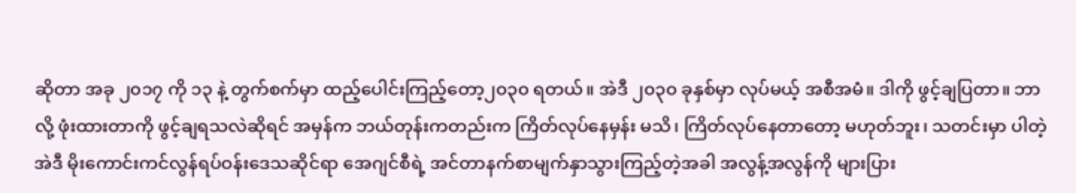ဆိုတာ အခု ၂၀၁၇ ကို ၁၃ နဲ့ တွက်စက်မှာ ထည့်ပေါင်းကြည့်တော့၂၀၃၀ ရတယ်။ အဲဒီ ၂၀၃၀ ခုနှစ်မှာ လုပ်မယ့် အစီအမံ။ ဒါကို ဖွင့်ချပြတာ။ ဘာလို့ ဖုံးထားတာကို ဖွင့်ချရသလဲဆိုရင် အမှန်က ဘယ်တုန်းကတည်းက ကြိတ်လုပ်နေမှန်း မသိ၊ ကြိတ်လုပ်နေတာတော့ မဟုတ်ဘူး၊ သတင်းမှာ ပါတဲ့ အဲဒီ မိုးကောင်းကင်လွန်ရပ်ဝန်းဒေသဆိုင်ရာ အေဂျင်စီရဲ့ အင်တာနက်စာမျက်နှာသွားကြည့်တဲ့အခါ အလွန့်အလွန်ကို များပြား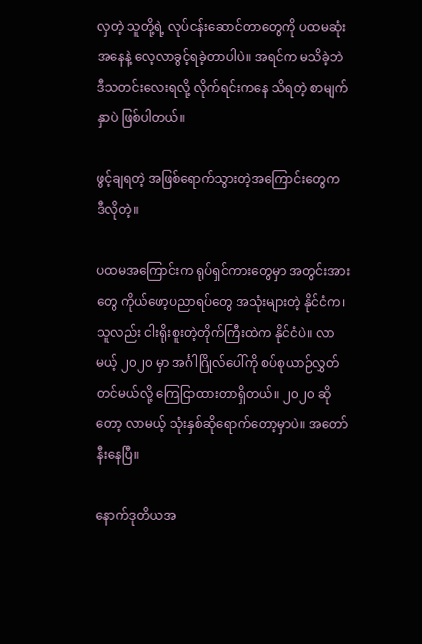လှတဲ့ သူတို့ရဲ့ လုပ်ငန်းဆောင်တာတွေကို ပထမဆုံးအနေနဲ့ လေ့လာခွင့်ရခဲ့တာပါပဲ။ အရင်က မသိခဲ့ဘဲ ဒီသတင်းလေးရလို့ လိုက်ရင်းကနေ သိရတဲ့ စာမျက်နှာပဲ ဖြစ်ပါတယ်။

ဖွင့်ချရတဲ့ အဖြစ်ရောက်သွားတဲ့အကြောင်းတွေက ဒီလိုတဲ့။

ပထမအကြောင်းက ရုပ်ရှင်ကားတွေမှာ အတွင်းအားတွေ ကိုယ်ဖော့ပညာရပ်တွေ အသုံးများတဲ့ နိုင်ငံက၊ သူလည်း ငါးရိုးစူးတဲ့တိုက်ကြီးထဲက နိုင်ငံပဲ။ လာမယ့် ၂၀၂၀ မှာ အင်္ဂါဂြိုလ်ပေါ်ကို စပ်စုယာဉ်လွှတ်တင်မယ်လို့ ကြေငြာထားတာရှိတယ်။ ၂၀၂၀ ဆိုတော့ လာမယ့် သုံးနှစ်ဆိုရောက်တော့မှာပဲ။ အတော်နီးနေပြီ။

နောက်ဒုတိယအ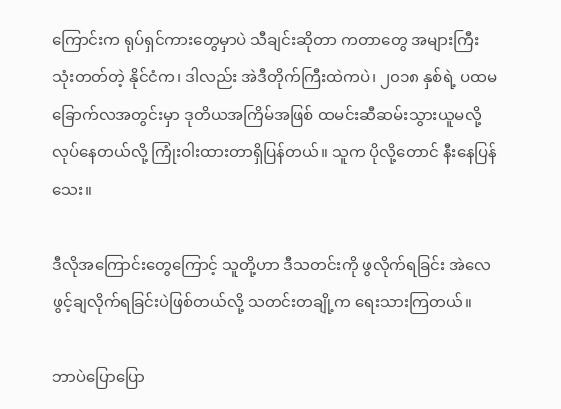ကြောင်းက ရုပ်ရှင်ကားတွေမှာပဲ သီချင်းဆိုတာ ကတာတွေ အများကြီး သုံးတတ်တဲ့ နိုင်ငံက၊ ဒါလည်း အဲဒီတိုက်ကြီးထဲကပဲ၊ ၂၀၁၈ နှစ်ရဲ့ ပထမခြောက်လအတွင်းမှာ ဒုတိယအကြိမ်အဖြစ် ထမင်းဆီဆမ်းသွားယူမလို့ လုပ်နေတယ်လို့ ကြုံးဝါးထားတာရှိပြန်တယ်။ သူက ပိုလို့တောင် နီးနေပြန်သေး။

ဒီလိုအကြောင်းတွေကြောင့် သူတို့ဟာ ဒီသတင်းကို ဖွလိုက်ရခြင်း အဲလေ ဖွင့်ချလိုက်ရခြင်းပဲဖြစ်တယ်လို့ သတင်းတချို့က ရေးသားကြတယ်။

ဘာပဲပြောပြော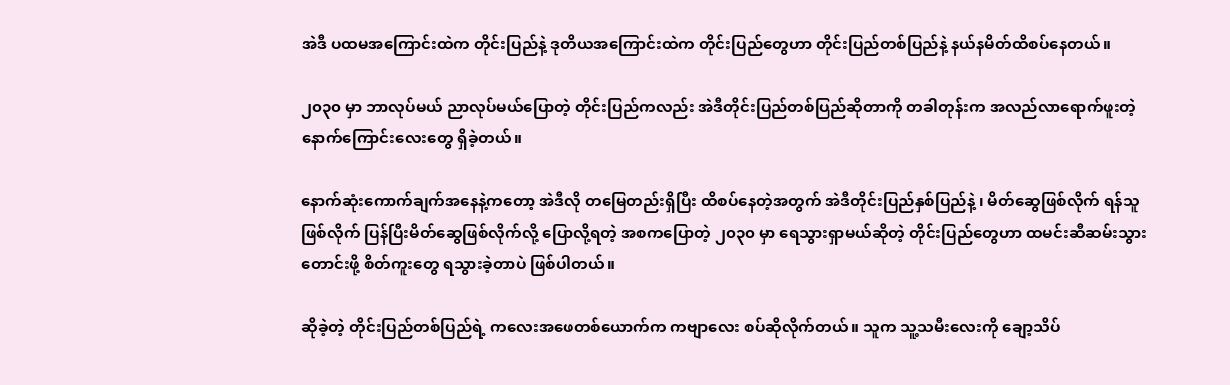အဲဒီ ပထမအကြောင်းထဲက တိုင်းပြည်နဲ့ ဒုတိယအကြောင်းထဲက တိုင်းပြည်တွေဟာ တိုင်းပြည်တစ်ပြည်နဲ့ နယ်နမိတ်ထိစပ်နေတယ်။

၂၀၃၀ မှာ ဘာလုပ်မယ် ညာလုပ်မယ်ပြောတဲ့ တိုင်းပြည်ကလည်း အဲဒီတိုင်းပြည်တစ်ပြည်ဆိုတာကို တခါတုန်းက အလည်လာရောက်ဖူးတဲ့ နောက်ကြောင်းလေးတွေ ရှိခဲ့တယ်။

နောက်ဆုံးကောက်ချက်အနေနဲ့ကတော့ အဲဒီလို တမြေတည်းရှိပြီး ထိစပ်နေတဲ့အတွက် အဲဒီတိုင်းပြည်နှစ်ပြည်နဲ့ ၊ မိတ်ဆွေဖြစ်လိုက် ရန်သူဖြစ်လိုက် ပြန်ပြီးမိတ်ဆွေဖြစ်လိုက်လို့ ပြောလို့ရတဲ့ အစကပြောတဲ့ ၂၀၃၀ မှာ ရေသွားရှာမယ်ဆိုတဲ့ တိုင်းပြည်တွေဟာ ထမင်းဆီဆမ်းသွားတောင်းဖို့ စိတ်ကူးတွေ ရသွားခဲ့တာပဲ ဖြစ်ပါတယ်။

ဆိုခဲ့တဲ့ တိုင်းပြည်တစ်ပြည်ရဲ့ ကလေးအဖေတစ်ယောက်က ကဗျာလေး စပ်ဆိုလိုက်တယ်။ သူက သူ့သမီးလေးကို ချော့သိပ်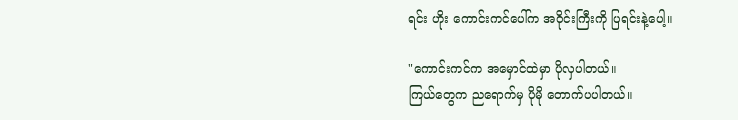ရင်း ဟိုး ကောင်းကင်ပေါ်က အဝိုင်းကြီးကို ပြရင်းနဲ့ပေါ့။

"ကောင်းကင်က အမှောင်ထဲမှာ ပိုလှပါတယ်။
ကြယ်တွေက ညရောက်မှ ပိုမို တောက်ပပါတယ်။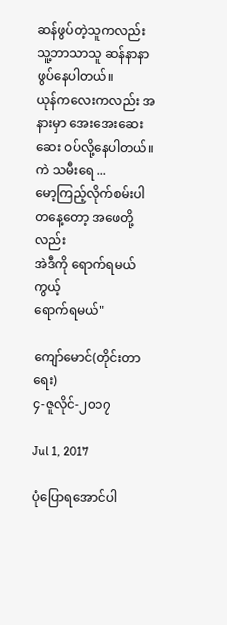ဆန်ဖွပ်တဲ့သူကလည်း သူ့ဘာသာသူ ဆန်နာနာ ဖွပ်နေပါတယ်။
ယုန်ကလေးကလည်း အနားမှာ အေးအေးဆေးဆေး ဝပ်လို့နေပါတယ်။
ကဲ သမီးရေ ...
မော့ကြည့်လိုက်စမ်းပါ
တနေ့တော့ အဖေတို့လည်း
အဲဒီကို ရောက်ရမယ်ကွယ့်
ရောက်ရမယ်"

ကျော်မောင်(တိုင်းတာရေး)
၄-ဇူလိုင်-၂၀၁၇

Jul 1, 2017

ပုံပြောရအောင်ပါ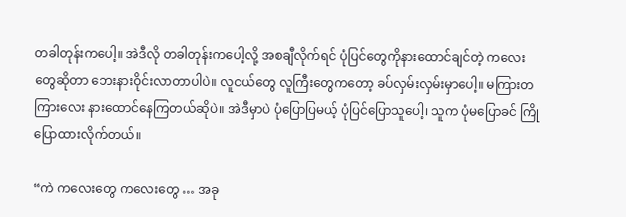တခါတုန်းကပေါ့။ အဲဒီလို တခါတုန်းကပေါ့လို့ အစချီလိုက်ရင် ပုံပြင်တွေကိုနားထောင်ချင်တဲ့ ကလေးတွေဆိုတာ ဘေးနားဝိုင်းလာတာပါပဲ။ လူငယ်တွေ လူကြီးတွေကတော့ ခပ်လှမ်းလှမ်းမှာပေါ့။ မကြားတကြားလေး နားထောင်နေကြတယ်ဆိုပဲ။ အဲဒီမှာပဲ ပုံပြောပြမယ့် ပုံပြင်ပြောသူပေါ့၊ သူက ပုံမပြောခင် ကြိုပြောထားလိုက်တယ်။

“ကဲ ကလေးတွေ ကလေးတွေ … အခု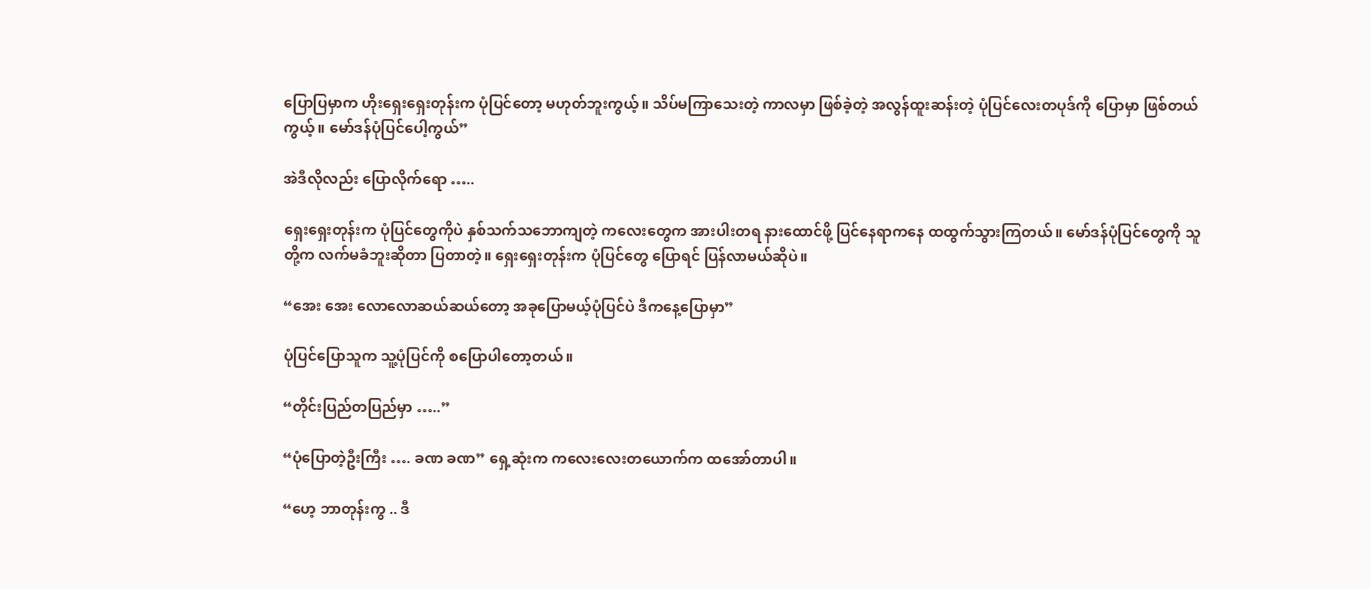ပြောပြမှာက ဟိုးရှေးရှေးတုန်းက ပုံပြင်တော့ မဟုတ်ဘူးကွယ့်။ သိပ်မကြာသေးတဲ့ ကာလမှာ ဖြစ်ခဲ့တဲ့ အလွန်ထူးဆန်းတဲ့ ပုံပြင်လေးတပုဒ်ကို ပြောမှာ ဖြစ်တယ်ကွယ့်။ မော်ဒန်ပုံပြင်ပေါ့ကွယ်”

အဲဒီလိုလည်း ပြောလိုက်ရော …..

ရှေးရှေးတုန်းက ပုံပြင်တွေကိုပဲ နှစ်သက်သဘောကျတဲ့ ကလေးတွေက အားပါးတရ နားထောင်ဖို့ ပြင်နေရာကနေ ထထွက်သွားကြတယ်။ မော်ဒန်ပုံပြင်တွေကို သူတို့က လက်မခံဘူးဆိုတာ ပြတာတဲ့။ ရှေးရှေးတုန်းက ပုံပြင်တွေ ပြောရင် ပြန်လာမယ်ဆိုပဲ။

“အေး အေး လောလောဆယ်ဆယ်တော့ အခုပြောမယ့်ပုံပြင်ပဲ ဒီကနေ့ပြောမှာ”

ပုံပြင်ပြောသူက သူ့ပုံပြင်ကို စပြောပါတော့တယ်။

“တိုင်းပြည်တပြည်မှာ …..”

“ပုံပြောတဲ့ဦးကြီး …. ခဏ ခဏ” ရှေ့ဆုံးက ကလေးလေးတယောက်က ထအော်တာပါ။

“ဟေ့ ဘာတုန်းကွ .. ဒီ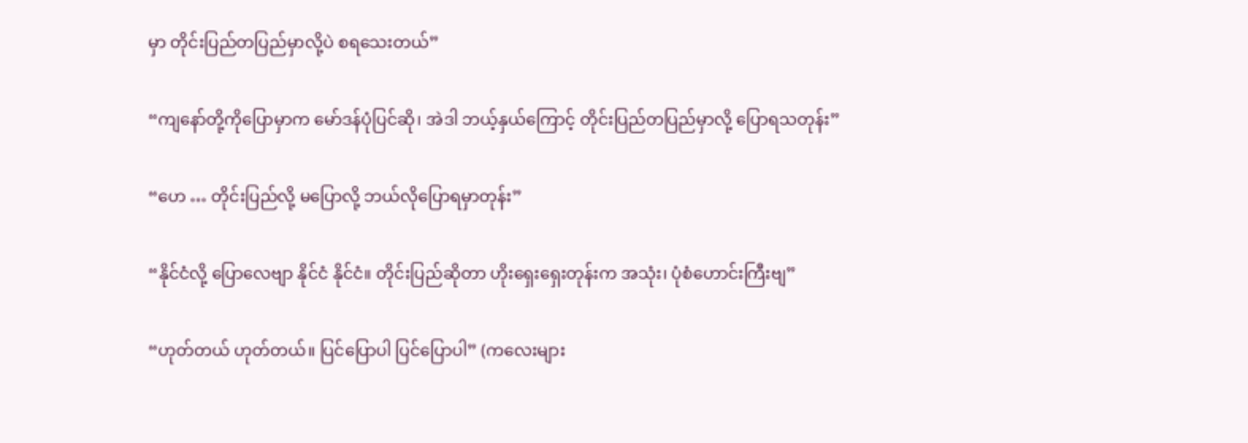မှာ တိုင်းပြည်တပြည်မှာလို့ပဲ စရသေးတယ်”

“ကျနော်တို့ကိုပြောမှာက မော်ဒန်ပုံပြင်ဆို၊ အဲဒါ ဘယ့်နှယ်ကြောင့် တိုင်းပြည်တပြည်မှာလို့ ပြောရသတုန်း”

“ဟေ … တိုင်းပြည်လို့ မပြောလို့ ဘယ်လိုပြောရမှာတုန်း”

“နိုင်ငံလို့ ပြောလေဗျာ နိုင်ငံ နိုင်ငံ။ တိုင်းပြည်ဆိုတာ ဟိုးရှေးရှေးတုန်းက အသုံး၊ ပုံစံဟောင်းကြီးဗျ”

“ဟုတ်တယ် ဟုတ်တယ်။ ပြင်ပြောပါ ပြင်ပြောပါ” (ကလေးများ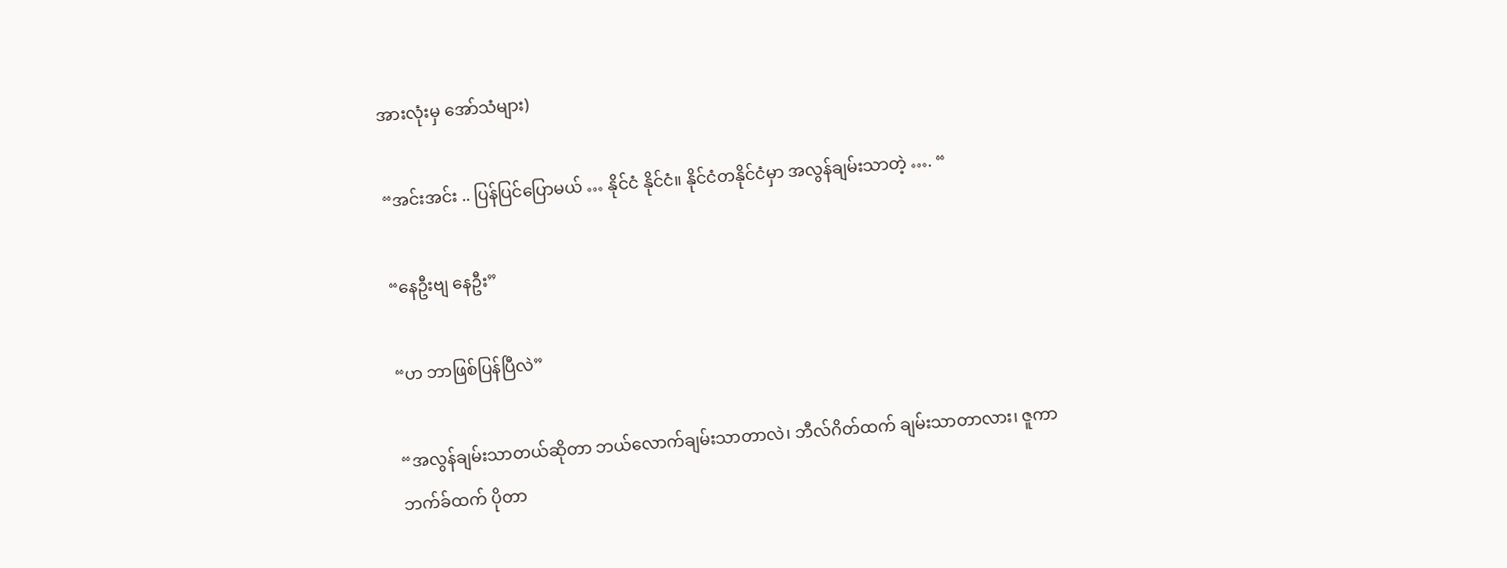အားလုံးမှ အော်သံများ)

“အင်းအင်း .. ပြန်ပြင်ပြောမယ် … နိုင်ငံ နိုင်ငံ။ နိုင်ငံတနိုင်ငံမှာ အလွန်ချမ်းသာတဲ့ …. “

“နေဦးဗျ နေဦး”

“ဟ ဘာဖြစ်ပြန်ပြီလဲ”

“အလွန်ချမ်းသာတယ်ဆိုတာ ဘယ်လောက်ချမ်းသာတာလဲ၊ ဘီလ်ဂိတ်ထက် ချမ်းသာတာလား၊ ဇူကာဘက်ခ်ထက် ပိုတာ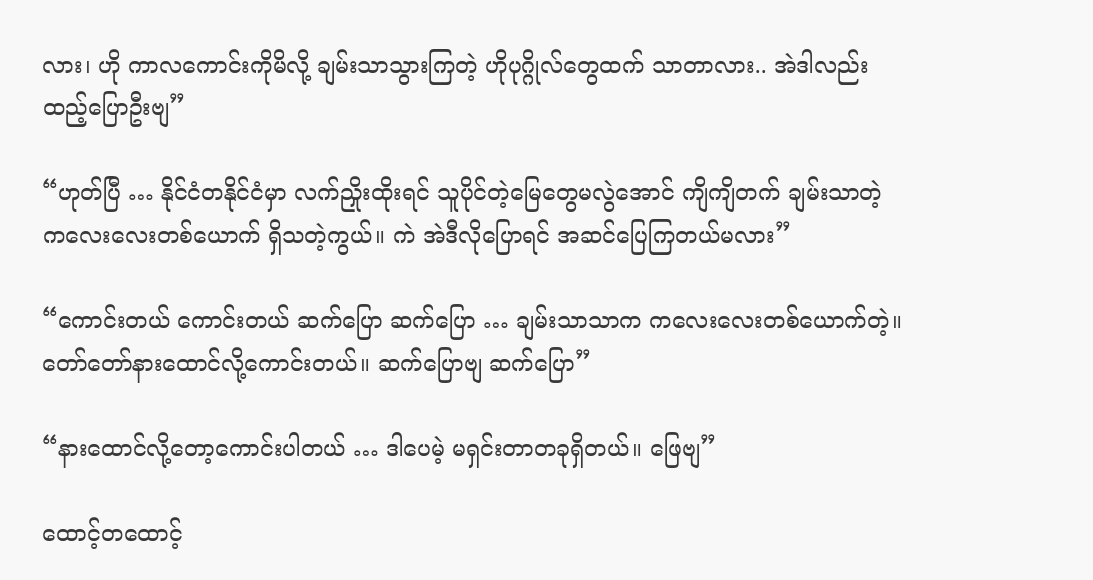လား၊ ဟို ကာလကောင်းကိုမိလို့ ချမ်းသာသွားကြတဲ့ ဟိုပုဂ္ဂိုလ်တွေထက် သာတာလား.. အဲဒါလည်း ထည့်ပြောဦးဗျ”

“ဟုတ်ပြီ … နိုင်ငံတနိုင်ငံမှာ လက်ညှိုးထိုးရင် သူပိုင်တဲ့မြေတွေမလွဲအောင် ကျိကျိတက် ချမ်းသာတဲ့ ကလေးလေးတစ်ယောက် ရှိသတဲ့ကွယ်။ ကဲ အဲဒီလိုပြောရင် အဆင်ပြေကြတယ်မလား”

“ကောင်းတယ် ကောင်းတယ် ဆက်ပြော ဆက်ပြော … ချမ်းသာသာက ကလေးလေးတစ်ယောက်တဲ့။ တော်တော်နားထောင်လို့ကောင်းတယ်။ ဆက်ပြောဗျ ဆက်ပြော”

“နားထောင်လို့တော့ကောင်းပါတယ် … ဒါပေမဲ့ မရှင်းတာတခုရှိတယ်။ ဖြေဗျ”

ထောင့်တထောင့်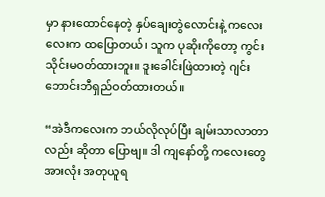မှာ နားထောင်နေတဲ့ နှပ်ချေးတွဲလောင်းနဲ့ ကလေးလေးက ထပြောတယ်၊ သူက ပုဆိုးကိုတော့ ကွင်းသိုင်းမဝတ်ထားဘူး။ ဒူးခေါင်းဖြဲထားတဲ့ ဂျင်းဘောင်းဘီရှည်ဝတ်ထားတယ်။

“အဲဒီကလေးက ဘယ်လိုလုပ်ပြီး ချမ်းသာလာတာလည်း ဆိုတာ ပြောဗျ။ ဒါ ကျနော်တို့ ကလေးတွေအားလုံး အတုယူရ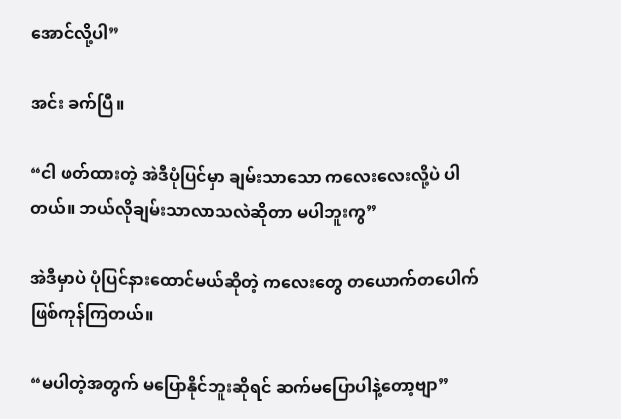အောင်လို့ပါ”

အင်း ခက်ပြီ။

“ငါ ဖတ်ထားတဲ့ အဲဒီပုံပြင်မှာ ချမ်းသာသော ကလေးလေးလို့ပဲ ပါတယ်။ ဘယ်လိုချမ်းသာလာသလဲဆိုတာ မပါဘူးကွ”

အဲဒီမှာပဲ ပုံပြင်နားထောင်မယ်ဆိုတဲ့ ကလေးတွေ တယောက်တပေါက်ဖြစ်ကုန်ကြတယ်။

“မပါတဲ့အတွက် မပြောနိုင်ဘူးဆိုရင် ဆက်မပြောပါနဲ့တော့ဗျာ”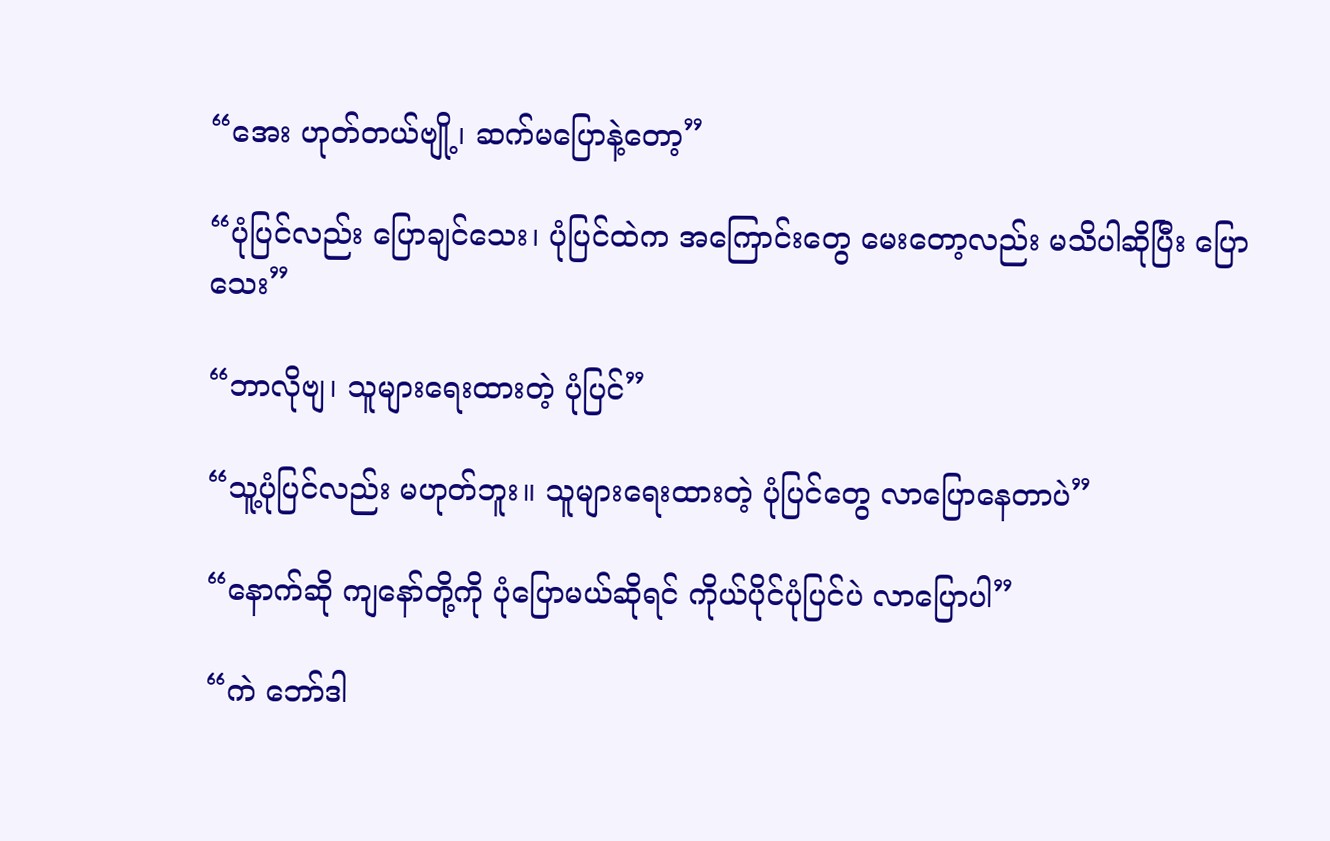“အေး ဟုတ်တယ်ဗျို့၊ ဆက်မပြောနဲ့တော့”

“ပုံပြင်လည်း ပြောချင်သေး၊ ပုံပြင်ထဲက အကြောင်းတွေ မေးတော့လည်း မသိပါဆိုပြီး ပြောသေး”

“ဘာလိုဗျ၊ သူများရေးထားတဲ့ ပုံပြင်”

“သူ့ပုံပြင်လည်း မဟုတ်ဘူး။ သူများရေးထားတဲ့ ပုံပြင်တွေ လာပြောနေတာပဲ”

“နောက်ဆို ကျနော်တို့ကို ပုံပြောမယ်ဆိုရင် ကိုယ်ပိုင်ပုံပြင်ပဲ လာပြောပါ”

“ကဲ ဘော်ဒါ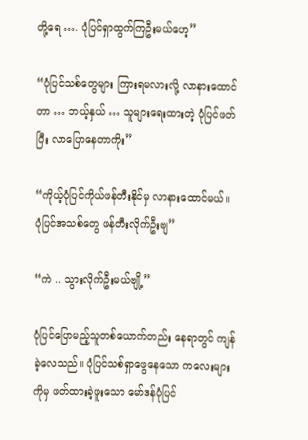တို့ရေ …. ပုံပြင်ရှာထွက်ကြဦးမယ်ဟေ့”

“ပုံပြင်သစ်တွေများ ကြားရမလားလို့ လာနားထောင်တာ … ဘယ့်နှယ် … သူများရေးထားတဲ့ ပုံပြင်ဖတ်ပြီး လာပြောနေတာကိုး”

“ကိုယ့်ပုံပြင်ကိုယ်ဖန်တီးနိုင်မှ လာနားထောင်မယ်။ ပုံပြင်အသစ်တွေ ဖန်တီးလိုက်ဦးဗျ”

“ကဲ .. သွားလိုက်ဦးမယ်ဗျို့”

ပုံပြင်ပြောမည့်သူတစ်ယောက်တည်း နေရာတွင် ကျန်ခဲ့လေသည်။ ပုံပြင်သစ်ရှာဖွေနေသော ကလေးများကိုမှ ဖတ်ထားခဲ့ဖူးသော မော်ဒန်ပုံပြင်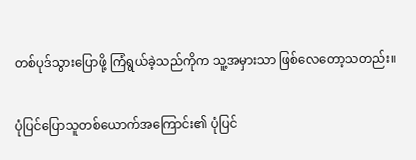တစ်ပုဒ်သွားပြောဖို့ ကြံရွယ်ခဲ့သည်ကိုက သူ့အမှားသာ ဖြစ်လေတော့သတည်း။

ပုံပြင်ပြောသူတစ်ယောက်အကြောင်း၏ ပုံပြင်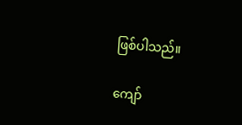ဖြစ်ပါသည်။

ကျော်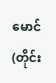မောင်(တိုင်း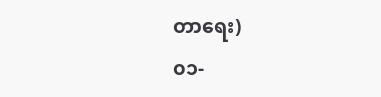တာရေး)
၀၁-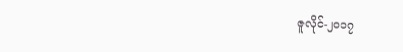ဇူလိုင်-၂၀၁၇